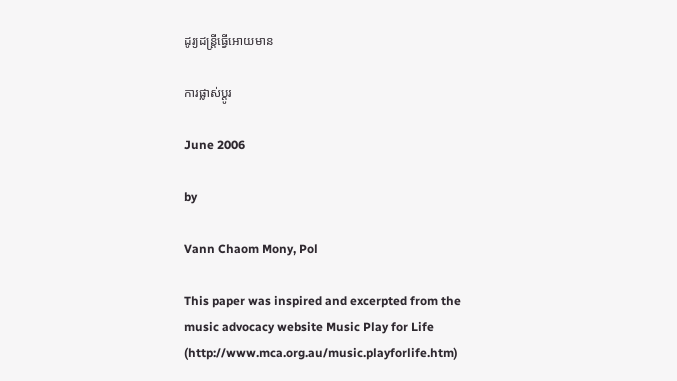ដូរ្យដន្ត្រីធ្វើអោយមាន

ការផ្លាស់ប្តូរ

June 2006

by

Vann Chaom Mony, Pol

This paper was inspired and excerpted from the music advocacy website Music Play for Life (http://www.mca.org.au/music.playforlife.htm)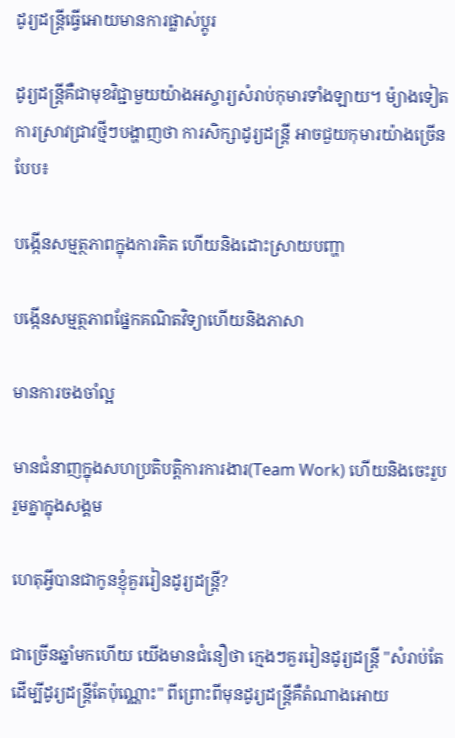ដូរ្យដន្ត្រីធ្វើអោយមានការផ្លាស់ប្តូរ

ដូរ្យដន្ត្រីគឺជាមុខវិជ្ជាមួយយ៉ាងអស្ចារ្យសំរាប់កុមារទាំងឡាយ។ ម៉្យាងទៀតការស្រាវជ្រាវថ្មីៗបង្ហាញថា ការសិក្សាដូរ្យដន្ត្រី អាចជួយកុមារយ៉ាងច្រើនបែប៖

បង្កើនសម្មត្ថភាពក្នុងការគិត ហើយនិងដោះស្រាយបញ្ហា

បង្កើនសម្មត្ថភាពផ្នែកគណិតវិទ្យាហើយនិងភាសា

មានការចងចាំល្អ

មានជំនាញក្នុងសហប្រតិបតិ្តការការងារ(Team Work) ហើយនិងចេះរួបរួមគ្នាក្នុងសង្គម

ហេតុអ្វីបានជាកូនខ្ញុំគួររៀនដូរ្យដន្ត្រី?

ជាច្រើនឆ្នាំមកហើយ យើងមានជំនឿថា ក្មេងៗគួររៀនដូរ្យដន្ត្រី "សំរាប់តែដើម្បីដូរ្យដន្ត្រីតែប៉ុណ្ណោះ" ពីព្រោះពីមុនដូរ្យដន្ត្រីគឺតំណាងអោយ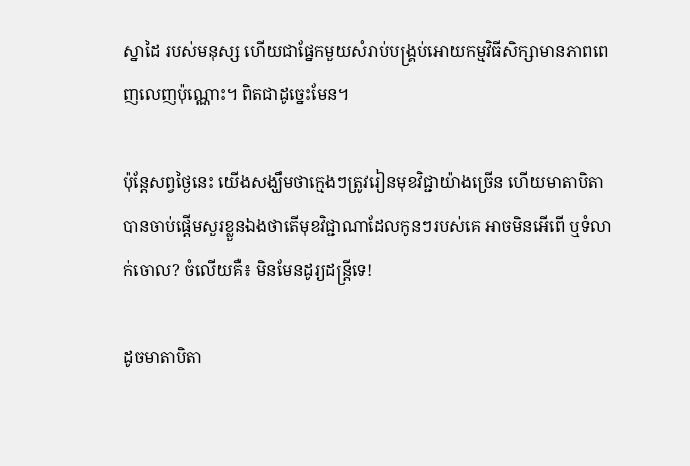ស្នាដៃ របស់មនុស្ស ហើយជាផ្នែកមួយសំរាប់បង្រ្គប់អោយកម្មវិធីសិក្សាមានភាពពេញលេញប៉ុណ្ណោះ។ ពិតជាដូច្នេះមែន។

ប៉ុនែ្តសព្វថ្ងៃនេះ យើងសង្ឃឹមថាក្មេងៗត្រូវរៀនមុខវិជ្ជាយ៉ាងច្រើន ហើយមាតាបិតាបានចាប់ផ្តើមសួរខ្លួនឯងថាតើមុខវិជ្ជាណាដែលកូនៗរបស់គេ អាចមិនអើពើ ឬទំលាក់ចោល? ចំលើយគឺ៖ មិនមែនដូរ្យដន្ត្រីទេ!

ដូចមាតាបិតា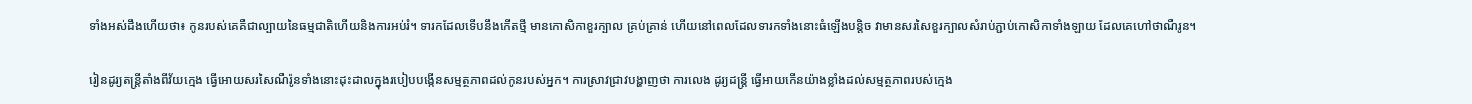ទាំងអស់ដឹងហើយថា៖ កូនរបស់គេគឺជាល្បាយនៃធម្មជាតិហើយនិងការអប់រំ។ ទារកដែលទើបនឹងកើតថ្មី មានកោសិកាខួរក្បាល គ្រប់គ្រាន់ ហើយនៅពេលដែលទារកទាំងនោះធំឡើងបន្តិច វាមានសរសៃខួរក្បាលសំរាប់ភ្ជាប់កោសិកាទាំងឡាយ ដែលគេហៅថាណឺរូន។

រៀនដូរ្យតន្ត្រីតាំងពីវ័យក្មេង ធ្វើអោយសរសៃណឺរ៉ូនទាំងនោះដុះដាលក្នុងរបៀបបង្កើនសម្មត្ថភាពដល់កូនរបស់អ្នក។ ការស្រាវជ្រាវបង្ហាញថា ការលេង ដូរ្យដន្ត្រី ធ្វើអាយកើនយ៉ាងខ្លាំងដល់សម្មត្ថភាពរបស់ក្មេង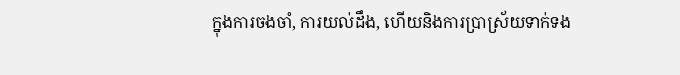ក្នុងការចងចាំ, ការយល់ដឹង, ហើយនិងការប្រាស្រ័យទាក់ទង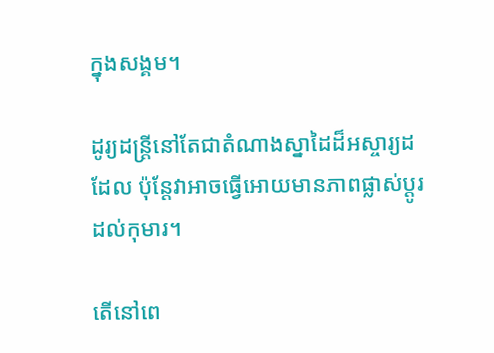ក្នុងសង្គម។

ដូរ្យដន្ត្រីនៅតែជាតំណាងស្នាដៃដ៏អស្ចារ្យដដែល ប៉ុន្តែវាអាចធ្វើអោយមានភាពផ្លាស់ប្តូរដល់កុមារ។

តើនៅពេ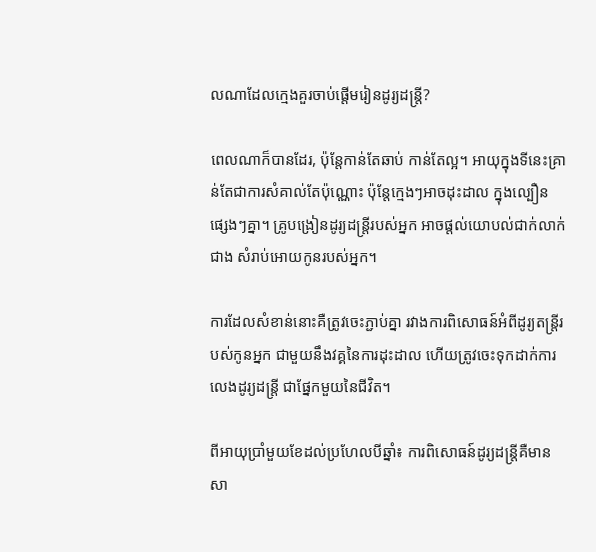លណាដែលក្មេងគួរចាប់ផ្តើមរៀនដូរ្យដន្ត្រី?

ពេលណាក៏បានដែរ, ប៉ុន្តែកាន់តែឆាប់ កាន់តែល្អ។ អាយុក្នុងទីនេះគ្រាន់តែជាការសំគាល់តែប៉ុណ្ណោះ ប៉ុន្តែក្មេងៗអាចដុះដាល ក្នុងល្បឿនផ្សេងៗគ្នា។ គ្រូបង្រៀនដូរ្យដន្ត្រីរបស់អ្នក អាចផ្តល់យោបល់ជាក់លាក់ជាង សំរាប់អោយកូនរបស់អ្នក។

ការដែលសំខាន់នោះគឺត្រូវចេះភ្ជាប់គ្នា រវាងការពិសោធន៍អំពីដូរ្យតន្ត្រីរបស់កូនអ្នក ជាមួយនឹងវគ្គនៃការដុះដាល ហើយត្រូវចេះទុកដាក់ការលេងដូរ្យដន្ត្រី ជាផ្នែកមួយនៃជីវិត។

ពីអាយុប្រាំមួយខែដល់ប្រហែលបីឆ្នាំ៖ ការពិសោធន៍ដូរ្យដន្ត្រីគឺមានសា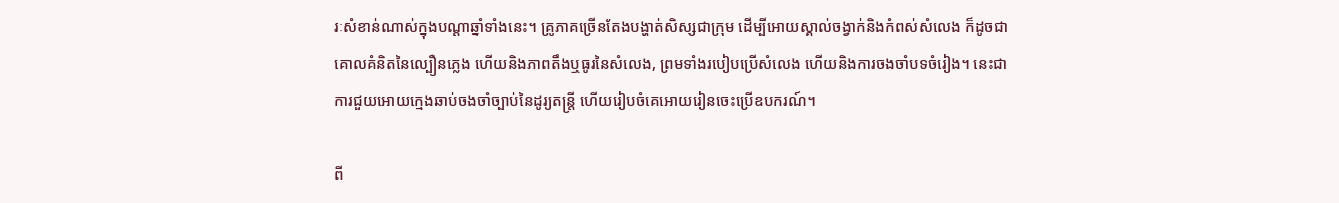រៈសំខាន់ណាស់ក្នុងបណ្តាឆ្នាំទាំងនេះ។ គ្រូភាគច្រើនតែងបង្ហាត់សិស្សជាក្រុម ដើម្បីអោយស្គាល់ចង្វាក់និងកំពស់សំលេង ក៏ដូចជាគោលគំនិតនៃល្បឿនភ្លេង ហើយនិងភាពតឹងឬធូរនៃសំលេង, ព្រមទាំងរបៀបប្រើសំលេង ហើយនិងការចងចាំបទចំរៀង។ នេះជាការជួយអោយក្មេងឆាប់ចងចាំច្បាប់នៃដូរ្យតន្ត្រី ហើយរៀបចំគេអោយរៀនចេះប្រើឧបករណ៍។

ពី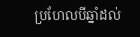ប្រហែលបីឆ្នាំដល់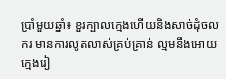ប្រាំមួយឆ្នាំ៖ ខួរក្បាលក្មេងហើយនិងសាច់ដុំចលករ មានការលូតលាស់គ្រប់គ្រាន់ ល្មមនឹងអោយក្មេងរៀ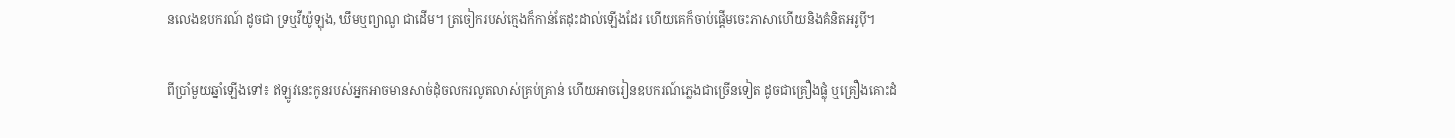នលេងឧបករណ៍ ដូចជា ទ្រឬវីយ៉ូឡុង, ឃឹមឬព្យាណួ ជាដើម។ ត្រចៀករបស់ក្មេងក៏កាន់តែដុះដាល់ឡើងដែរ ហើយគេក៏ចាប់ផ្តើមចេះភាសាហើយនិងគំនិតអរូប៉ី។

ពីប្រាំមួយឆ្នាំឡើងទៅ៖ ឥឡូវនេះកូនរបស់អ្នកអាចមានសាច់ដុំចលករលូតលាស់គ្រប់គ្រាន់ ហើយអាចរៀនឧបករណ៍ភ្លេងជាច្រើនទៀត ដូចជាគ្រឿងផ្លុំ ឬគ្រឿងគោះដំ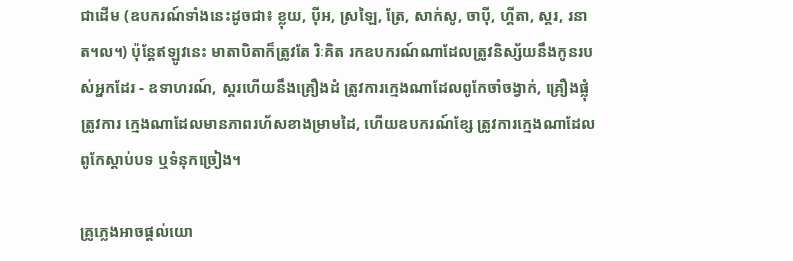ជាដើម (ឧបករណ៍ទាំងនេះដូចជា៖ ខ្លុយ, ប៉ីអ, ស្រឡៃ, ត្រែ, សាក់សូ, ចាប៉ី, ហ្គីតា, ស្គរ, រនាត។ល។) ប៉ុន្តែឥឡូវនេះ មាតាបិតាក៏ត្រូវតែ រិៈគិត រកឧបករណ៍ណាដែលត្រូវនិស្ស័យនឹងកូនរបស់អ្នកដែរ - ឧទាហរណ៍, ស្គរហើយនឹងគ្រឿងដំ ត្រូវការក្មេងណាដែលពូកែចាំចង្វាក់, គ្រឿងផ្លុំត្រូវការ ក្មេងណាដែលមានភាពរហ័សខាងម្រាមដៃ, ហើយឧបករណ៍ខ្សែ ត្រូវការក្មេងណាដែលពូកែស្តាប់បទ ឬទំនុកច្រៀង។

គ្រូភ្លេងអាចផ្តល់យោ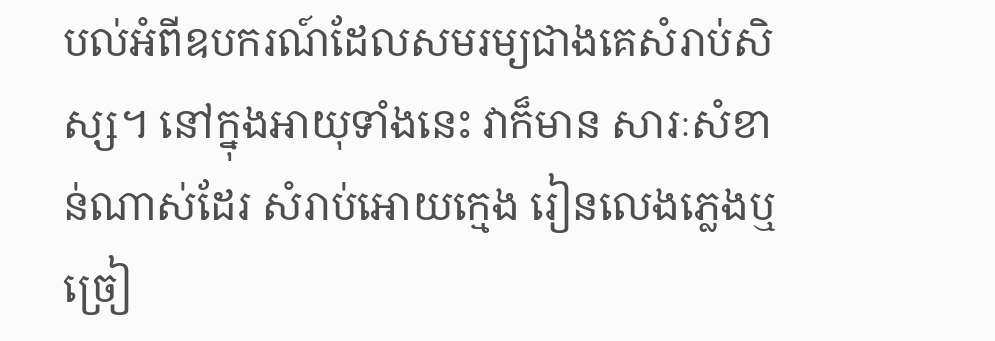បល់អំពីឧបករណ៍ដែលសមរម្យជាងគេសំរាប់សិស្ស។ នៅក្នុងអាយុទាំងនេះ វាក៏មាន សារៈសំខាន់ណាស់ដែរ សំរាប់អោយក្មេង រៀនលេងភ្លេងឬច្រៀ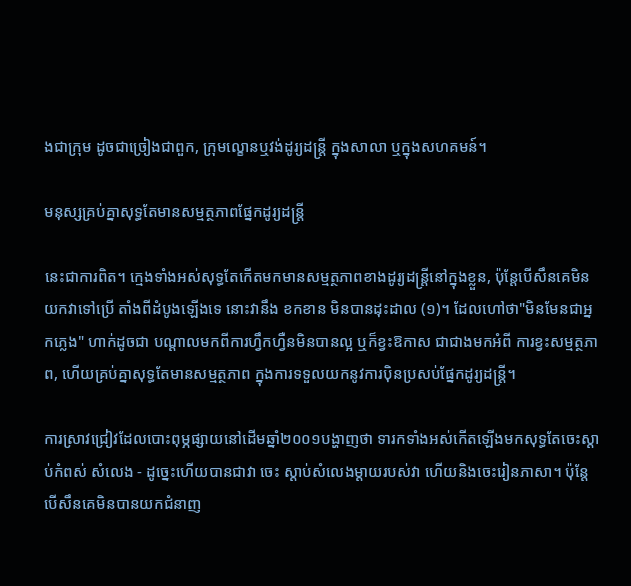ងជាក្រុម ដូចជាច្រៀងជាពួក, ក្រុមល្ខោនឬវង់ដូរ្យដន្ត្រី ក្នុងសាលា ឬក្នុងសហគមន៍។

មនុស្សគ្រប់គ្នាសុទ្ធតែមានសម្មត្ថភាពផែ្នកដូរ្យដន្ត្រី

នេះជាការពិត។ ក្មេងទាំងអស់សុទ្ធតែកើតមកមានសម្មត្ថភាពខាងដូរ្យដន្ត្រីនៅក្នុងខ្លួន, ប៉ុនែ្តបើសឹនគេមិនយកវាទៅប្រើ តាំងពីដំបូងឡើងទេ នោះវានឹង ខកខាន មិនបានដុះដាល (១)។ ដែលហៅថា"មិនមែនជាអ្នកភ្លេង" ហាក់ដូចជា បណ្តាលមកពីការហ្វឹកហ្វឺនមិនបានល្អ ឬក៏ខ្វះឱកាស ជាជាងមកអំពី ការខ្វះសម្មត្ថភាព, ហើយគ្រប់គ្នាសុទ្ធតែមានសម្មត្ថភាព ក្នុងការទទួលយកនូវការប៉ិនប្រសប់ផ្នែកដូរ្យដន្ត្រី។

ការស្រាវជ្រៀវដែលបោះពុម្ភផ្សាយនៅដើមឆ្នាំ២០០១បង្ហាញថា ទារកទាំងអស់កើតឡើងមកសុទ្ធតែចេះស្តាប់កំពស់ សំលេង - ដូច្នេះហើយបានជាវា ចេះ ស្តាប់សំលេងម្តាយរបស់វា ហើយនិងចេះរៀនភាសា។ ប៉ុនែ្តបើសឹនគេមិនបានយកជំនាញ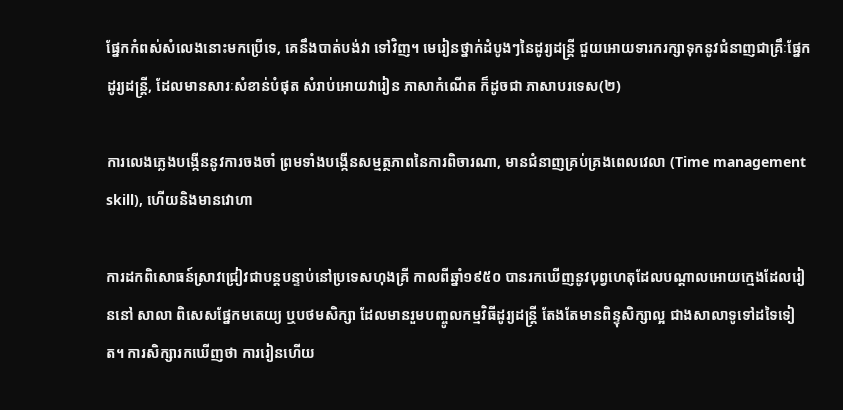ផ្នែកកំពស់សំលេងនោះមកប្រើទេ, គេនឹងបាត់បង់វា ទៅវិញ។ មេរៀនថ្នាក់ដំបូងៗនៃដូរ្យដន្ត្រី ជួយអោយទារករក្សាទុកនូវជំនាញជាគ្រឹៈផ្នែកដូរ្យដន្ត្រី, ដែលមានសារៈសំខាន់បំផុត សំរាប់អោយវារៀន ភាសាកំណើត ក៏ដូចជា ភាសាបរទេស(២)

ការលេងភ្លេងបង្កើននូវការចងចាំ ព្រមទាំងបង្កើនសម្មត្ថភាពនៃការពិចារណា, មានជំនាញគ្រប់គ្រងពេលវេលា (Time management skill), ហើយនិងមានវោហា

ការដកពិសោធន៍ស្រាវជ្រៀវជាបន្តបន្ទាប់នៅប្រទេសហុងគ្រី កាលពីឆ្នាំ១៩៥០ បានរកឃើញនូវបុព្វហេតុដែលបណ្តាលអោយក្មេងដែលរៀននៅ សាលា ពិសេសផ្នែកមតេយ្យ ឬបថមសិក្សា ដែលមានរួមបញ្ចូលកម្មវិធីដូរ្យដន្ត្រី តែងតែមានពិន្ទុសិក្សាល្អ ជាងសាលាទូទៅដទៃទៀត។ ការសិក្សារកឃើញថា ការរៀនហើយ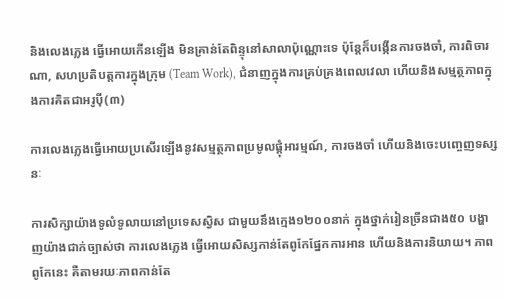និងលេងភ្លេង ធ្វើអោយកើនឡើង មិនគ្រាន់តែពិន្ទុនៅសាលាប៉ុណ្ណោះទេ ប៉ុន្តែក៏បង្កើនការចងចាំ, ការពិចារណា, សហប្រតិបត្តការក្នុងក្រុម (Team Work), ជំនាញក្នុងការគ្រប់គ្រងពេលវេលា ហើយនិងសម្មត្ថភាពក្នុងការគិតជាអរូប៉ី(៣)

ការលេងភ្លេងធ្វើអោយប្រសើរឡើងនូវសម្មត្ថភាពប្រមូលផ្តុំអារម្មណ៍, ការចងចាំ ហើយនិងចេះបញ្ចេញទស្សនៈ

ការសិក្សាយ៉ាងទូលំទូលាយនៅប្រទេសស្វិស ជាមួយនឹងក្មេង១២០០នាក់ ក្នុងថ្នាក់រៀនច្រីនជាង៥០ បង្ហាញយ៉ាងជាក់ច្បាស់ថា ការលេងភេ្លង ធ្វើអោយសិស្សកាន់តែពូកែផ្នែកការអាន ហើយនិងការនិយាយ។ ភាពពូកែនេះ គឺតាមរយៈភាពកាន់តែ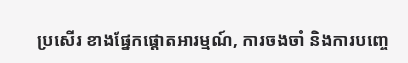ប្រសើរ ខាងផ្នែកផ្តោតអារម្មណ៍, ការចងចាំ និងការបញ្ចេ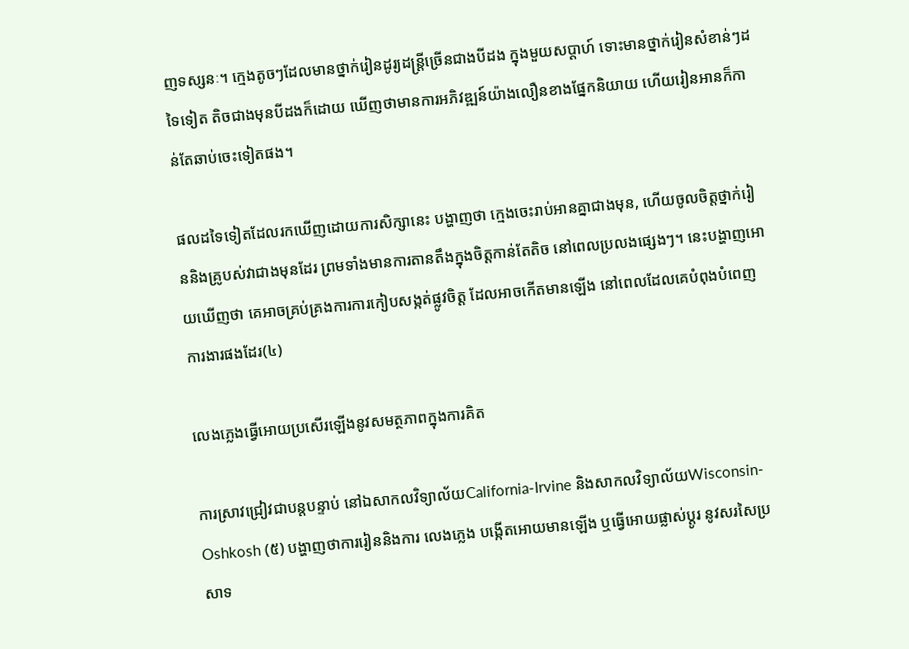ញទស្សនៈ។ ក្មេងតូចៗដែលមានថ្នាក់រៀនដូរ្យដន្ត្រីច្រើនជាងបីដង ក្នុងមួយសប្តាហ៍ ទោះមានថ្នាក់រៀនសំខាន់ៗដទៃទៀត តិចជាងមុនបីដងក៏ដោយ ឃើញថាមានការអភិវឌ្ឍន៍យ៉ាងលឿនខាងផ្នែកនិយាយ ហើយរៀនអានក៏កាន់តែឆាប់ចេះទៀតផង។

ផលដទៃទៀតដែលរកឃើញដោយការសិក្សានេះ បង្ហាញថា ក្មេងចេះរាប់អានគ្នាជាងមុន, ហើយចូលចិត្តថ្នាក់រៀននិងគ្រូបស់វាជាងមុនដែរ ព្រមទាំងមានការតានតឹងក្នុងចិត្តកាន់តែតិច នៅពេលប្រលងផ្សេងៗ។ នេះបង្ហាញអោយឃើញថា គេអាចគ្រប់គ្រងការការកៀបសង្កត់ផ្លូវចិត្ត ដែលអាចកើតមានឡើង នៅពេលដែលគេបំពុងបំពេញការងារផងដែរ(៤)

លេងភ្លេងធ្វើអោយប្រសើរឡើងនូវសមត្ថភាពក្នុងការគិត

ការស្រាវជ្រៀវជាបន្តបន្ទាប់ នៅឯសាកលវិទ្យាល័យCalifornia-Irvine និងសាកលវិទ្យាល័យWisconsin-Oshkosh (៥) បង្ហាញថាការរៀននិងការ លេងភ្លេង បង្កើតអោយមានឡើង ឬធ្វើអោយផ្លាស់ប្តូរ នូវសរសៃប្រសាទ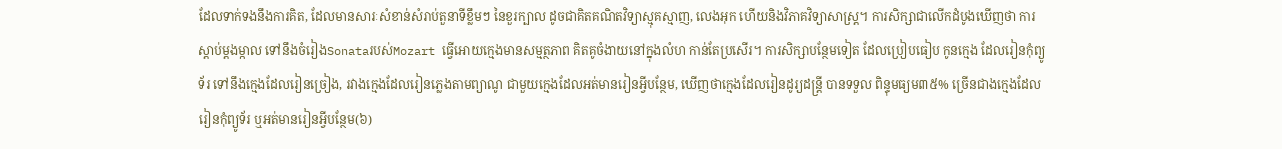ដែលទាក់ទងនឹងការគិត, ដែលមានសារៈសំខាន់សំរាប់តួនាទីខ្លឹមៗ នៃខួរក្បាល ដូចជាគិតគណិតវិទ្យាស្មុគស្មាញ, លេងអុក ហើយនិងវិភាគវិទ្យាសាស្រ្ត។ ការសិក្សាជាលើកដំបូងឃើញថា ការស្តាប់ម្តងម្កាល ទៅនឹងចំរៀងSonataរបស់Mozart ធ្វើអោយក្មេងមានសម្មត្ថភាព គិតគូចំងាយនៅក្នុងលំហ កាន់តែប្រសើរ។ ការសិក្សាបន្ថែមទៀត ដែលប្រៀបធៀប កូនក្មេង ដែលរៀនកុំព្យូទ័រ ទៅនឹងក្មេងដែលរៀនច្រៀង, រវាងក្មេងដែលរៀនភ្លេងតាមព្យាណូ ជាមួយក្មេងដែលអត់មានរៀនអ្វីបន្ថែម, ឃើញថាក្មេងដែលរៀនដូរ្យដន្ត្រី បានទទួល ពិន្ទុមធ្យម៣៥% ច្រើនជាងក្មេងដែលរៀនកុំព្យូទ័រ ឬអត់មានរៀនអ្វីបន្ថែម(៦)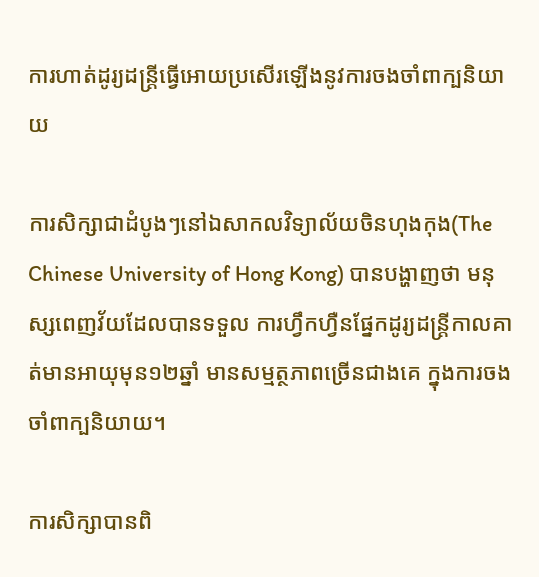ការហាត់ដូរ្យដន្ត្រីធ្វើអោយប្រសើរឡើងនូវការចងចាំពាក្បនិយាយ

ការសិក្សាជាដំបូងៗនៅឯសាកលវិទ្យាល័យចិនហុងកុង(The Chinese University of Hong Kong) បានបង្ហាញថា មនុស្សពេញវ័យដែលបានទទួល ការហ្វឹកហ្វឺនផ្នែកដូរ្យដន្ត្រីកាលគាត់មានអាយុមុន១២ឆ្នាំ មានសម្មត្ថភាពច្រើនជាងគេ ក្នុងការចងចាំពាក្បនិយាយ។

ការសិក្សាបានពិ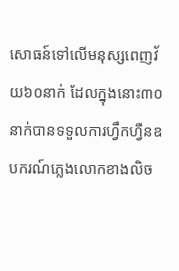សោធន៍ទៅលើមនុស្សពេញវ័យ៦០នាក់ ដែលក្នុងនោះ៣០នាក់បានទទួលការហ្វឹកហ្វឺនឧបករណ៍ភ្លេងលោកខាងលិច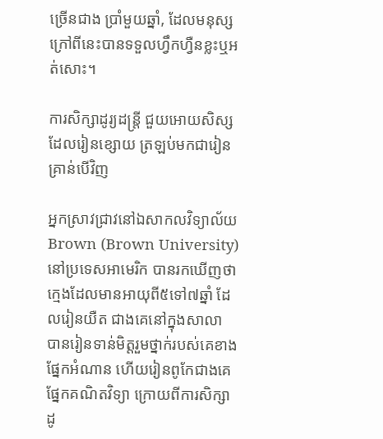ច្រើនជាង ប្រាំមួយឆ្នាំ, ដែលមនុស្សក្រៅពីនេះបានទទួលហ្វឹកហ្វឺនខ្លះឬអត់សោះ។

ការសិក្សាដូរ្យដន្ត្រី ជួយអោយសិស្សដែលរៀនខ្សោយ ត្រឡប់មកជារៀនគ្រាន់បើវិញ

អ្នកស្រាវជ្រាវនៅឯសាកលវិទ្យាល័យBrown (Brown University) នៅប្រទេសអាមេរិក បានរកឃើញថា ក្មេងដែលមានអាយុពី៥ទៅ៧ឆ្នាំ ដែលរៀនយឺត ជាងគេនៅក្នុងសាលា បានរៀនទាន់មិត្តរួមថ្នាក់របស់គេខាងផ្នែកអំណាន ហើយរៀនពូកែជាងគេផ្នែកគណិតវិទ្យា ក្រោយពីការសិក្សាដូ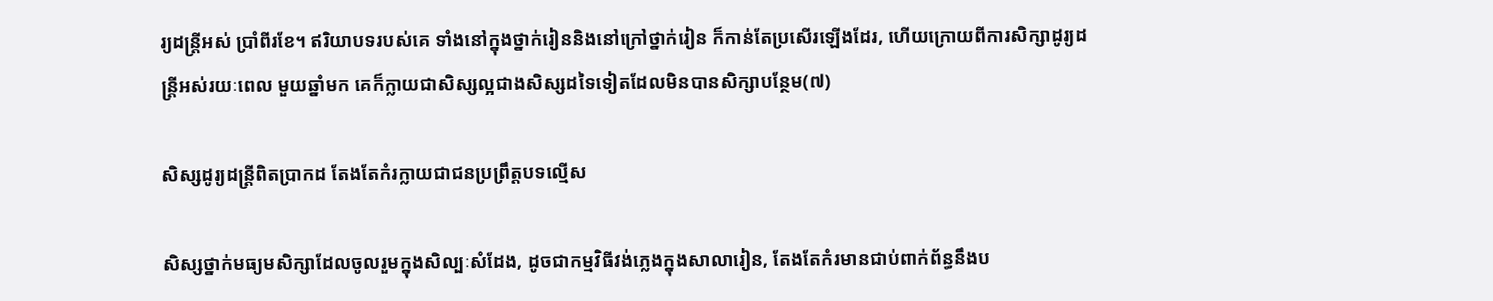រ្យដន្ត្រីអស់ ប្រាំពីរខែ។ ឥរិយាបទរបស់គេ ទាំងនៅក្នុងថ្នាក់រៀននិងនៅក្រៅថ្នាក់រៀន ក៏កាន់តែប្រសើរឡើងដែរ, ហើយក្រោយពីការសិក្សាដូរ្យដន្ត្រីអស់រយៈពេល មួយឆ្នាំមក គេក៏ក្លាយជាសិស្សល្អជាងសិស្សដទៃទៀតដែលមិនបានសិក្សាបន្ថែម(៧)

សិស្សដូរ្យដន្ត្រីពិតប្រាកដ តែងតែកំរក្លាយជាជនប្រព្រឹត្តបទលើ្មស

សិស្សថ្នាក់មធ្យមសិក្សាដែលចូលរួមក្នុងសិល្បៈសំដែង, ដូចជាកម្មវិធីវង់ភ្លេងក្នុងសាលារៀន, តែងតែកំរមានជាប់ពាក់ព័ន្ធនឹងប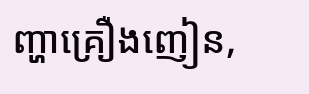ញ្ហាគ្រឿងញៀន,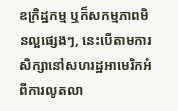ឧក្រិដ្ឋកម្ម ឬក៏សកម្មភាពមិនល្អផ្សេងៗ, នេះបើតាមការសិក្សានៅសហរដ្ឋអាមេរិកអំពីការលូតលា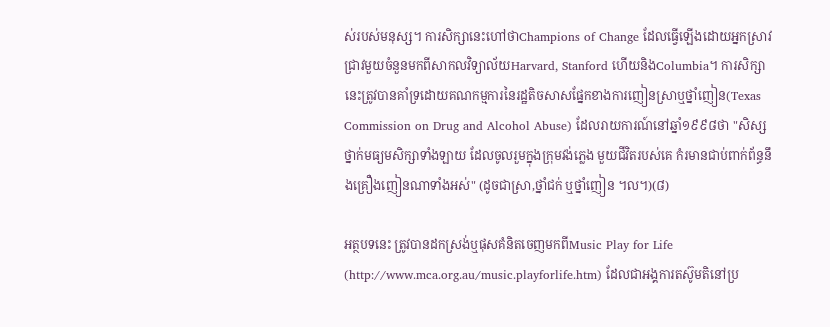ស់របស់មនុស្ស។ ការសិក្សានេះហៅថាChampions of Change ដែលធ្វើឡើងដោយអ្នកស្រាវជ្រាវមួយចំនួនមកពីសាកលវិទ្យាល័យHarvard, Stanford ហើយនិងColumbia។ ការសិក្សានេះត្រូវបានគាំទ្រដោយគណកម្មការនៃរដ្ឋតិចសាសផ្នែកខាងការញៀនស្រាឬថ្នាំញៀន(Texas Commission on Drug and Alcohol Abuse) ដែលរាយការណ៍នៅឆ្នាំ១៩៩៨ថា "សិស្សថ្នាក់មធ្យមសិក្សាទាំងឡាយ ដែលចូលរួមក្នុងក្រុមវង់ភ្លេង មួយជីវិតរបស់គេ កំរមានជាប់ពាក់ព័ន្ធនឹងគ្រឿងញៀនណាទាំងអស់" (ដូចជាស្រា,ថ្នាំជក់ ឬថ្នាំញៀន ។ល។)(៨)

អត្ថបទនេះ ត្រូវបានដកស្រង់ឬផុសគំនិតចេញមកពីMusic Play for Life (http://www.mca.org.au/music.playforlife.htm) ដែលជាអង្គការតស៊ូមតិនៅប្រ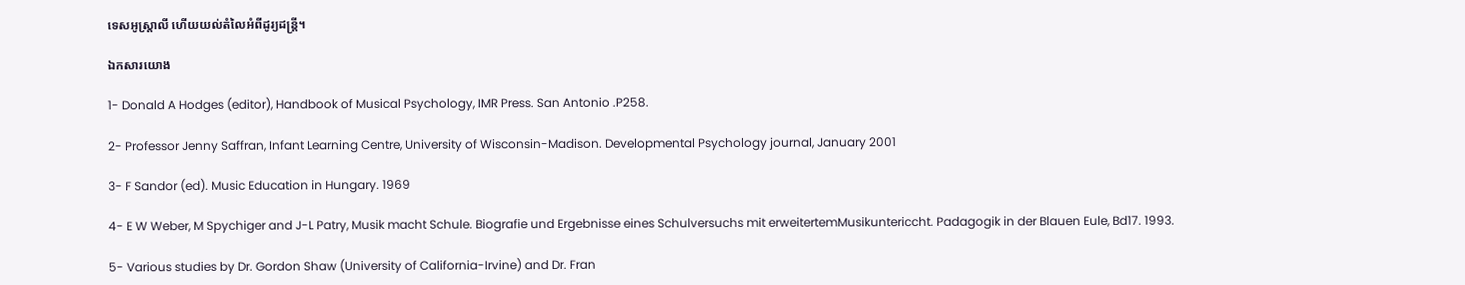ទេសអូស្ត្រាលី ហើយយល់តំលៃអំពីដូរ្យដន្រ្តី។

ឯកសារយោង

1- Donald A Hodges (editor), Handbook of Musical Psychology, IMR Press. San Antonio .P258.

2- Professor Jenny Saffran, Infant Learning Centre, University of Wisconsin-Madison. Developmental Psychology journal, January 2001

3- F Sandor (ed). Music Education in Hungary. 1969

4- E W Weber, M Spychiger and J-L Patry, Musik macht Schule. Biografie und Ergebnisse eines Schulversuchs mit erweitertemMusikuntericcht. Padagogik in der Blauen Eule, Bd17. 1993.

5- Various studies by Dr. Gordon Shaw (University of California-Irvine) and Dr. Fran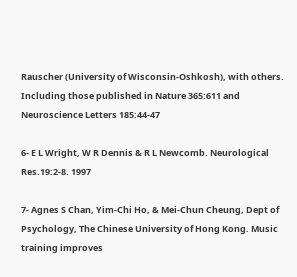Rauscher (University of Wisconsin-Oshkosh), with others. Including those published in Nature 365:611 and Neuroscience Letters 185:44-47

6- E L Wright, W R Dennis & R L Newcomb. Neurological Res.19:2-8. 1997

7- Agnes S Chan, Yim-Chi Ho, & Mei-Chun Cheung, Dept of Psychology, The Chinese University of Hong Kong. Music training improves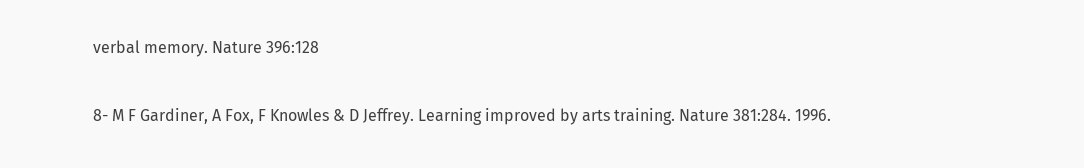verbal memory. Nature 396:128

8- M F Gardiner, A Fox, F Knowles & D Jeffrey. Learning improved by arts training. Nature 381:284. 1996.